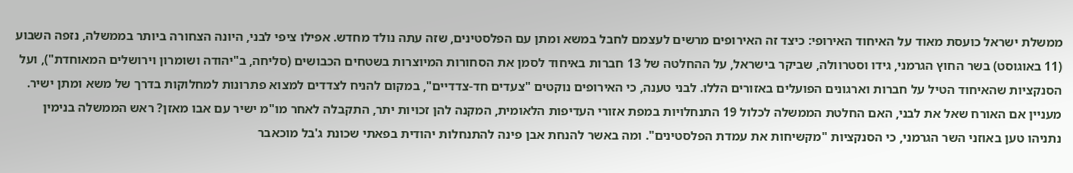ממשלת ישראל כועסת מאוד על האיחוד האירופי: כיצד זה האירופים מרשים לעצמם לחבל במשא ומתן עם הפלסטינים, שזה עתה נולד מחדש. אפילו ציפי לבני, היונה הצחורה ביותר בממשלה, נזפה השבוע (11 באוגוסט) בשר החוץ הגרמני, גידו וסטרוולה, שביקר בישראל, על ההחלטה של 13 חברות באיחוד לסמן את הסחורות המיוצרות בשטחים הכבושים (סליחה, ב"יהודה ושומרון וירושלים המאוחדת"), ועל הסנקציות שהאיחוד הטיל על חברות וארגונים הפועלים באזורים הללו. לבני טענה, כי האירופים נוקטים "צעדים חד-צדדיים", במקום להניח לצדדים למצוא פתרונות למחלוקות בדרך של משא ומתן ישיר.
מעניין אם האורח שאל את לבני, האם החלטת הממשלה לכלול 19 התנחלויות במפת אזורי העדיפות הלאומית, המקנה להן זכויות יתר, התקבלה לאחר מו"מ ישיר עם אבו מאזן? ראש הממשלה בנימין נתניהו טען באוזני השר הגרמני, כי הסנקציות "מקשיחות את עמדת הפלסטינים". ומה באשר להנחת אבן פינה להתנחלות יהודית בפאתי שכונת ג'בל מוכאבר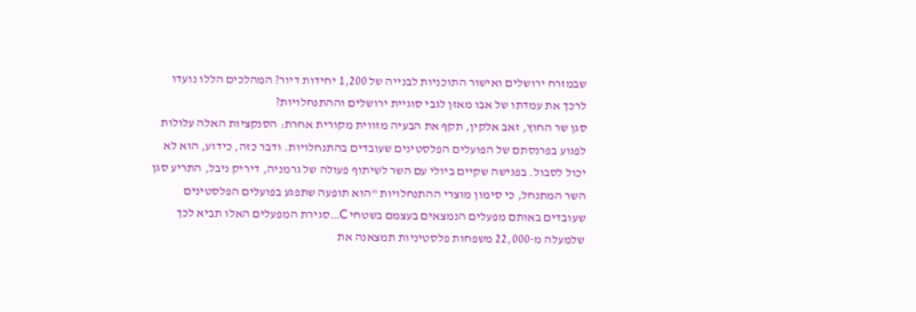שבמזרח ירושלים ואישור התוכניות לבנייה של 1,200 יחידות דיור? המהלכים הללו נועדו לרכך את עמדתו של אבו מאזן לגבי סוגיית ירושלים וההתנחלויות?
סגן שר החוץ, זאב אלקין, תקף את הבעיה מזווית מקורית אחרת: הסנקציות האלה עלולות לפגוע בפרנסתם של הפועלים הפלסטינים שעובדים בהתנחלויות. ודבר כזה, כידוע, הוא לא יכול לסבול. בפגישה שקיים ביולי עם השר לשיתוף פעולה של גרמניה, דיריק ניבל, התריע סגן השר המתנחל, כי סימון מוצרי ההתנחלויות "הוא תופעה שתפגע בפועלים הפלסטינים שעובדים באותם מפעלים הנמצאים בעצמם בשטחי C...סגירת המפעלים האלו תביא לכך שלמעלה מ-22,000 משפחות פלסטיניות תמצאנה את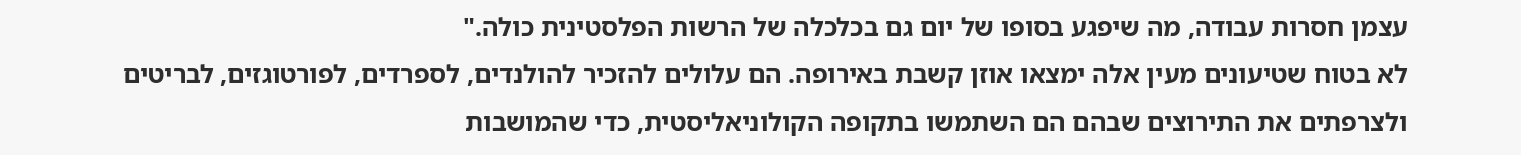עצמן חסרות עבודה, מה שיפגע בסופו של יום גם בכלכלה של הרשות הפלסטינית כולה."
לא בטוח שטיעונים מעין אלה ימצאו אוזן קשבת באירופה. הם עלולים להזכיר להולנדים, לספרדים, לפורטוגזים, לבריטים ולצרפתים את התירוצים שבהם הם השתמשו בתקופה הקולוניאליסטית, כדי שהמושבות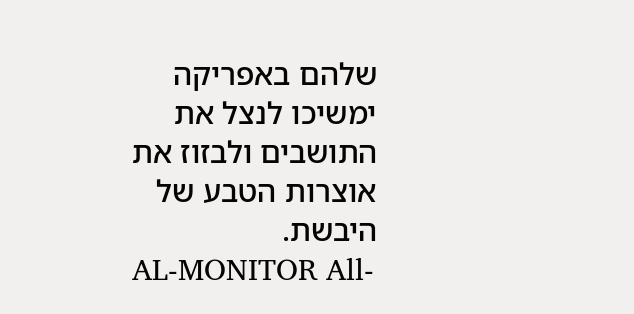שלהם באפריקה ימשיכו לנצל את התושבים ולבזוז את אוצרות הטבע של היבשת.
AL-MONITOR All-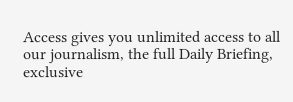Access gives you unlimited access to all our journalism, the full Daily Briefing, exclusive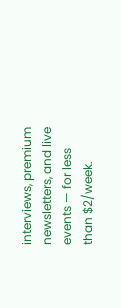interviews, premium newsletters, and live events — for less than $2/week.